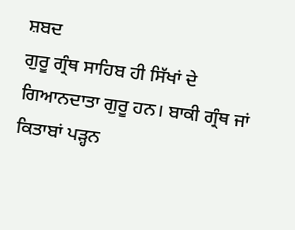ਸ਼ਬਦ
ਗੁਰੂ ਗ੍ਰੰਥ ਸਾਹਿਬ ਹੀ ਸਿੱਖਾਂ ਦੇ ਗਿਆਨਦਾਤਾ ਗੁਰੂ ਹਨ। ਬਾਕੀ ਗ੍ਰੰਥ ਜਾਂ ਕਿਤਾਬਾਂ ਪੜ੍ਹਨ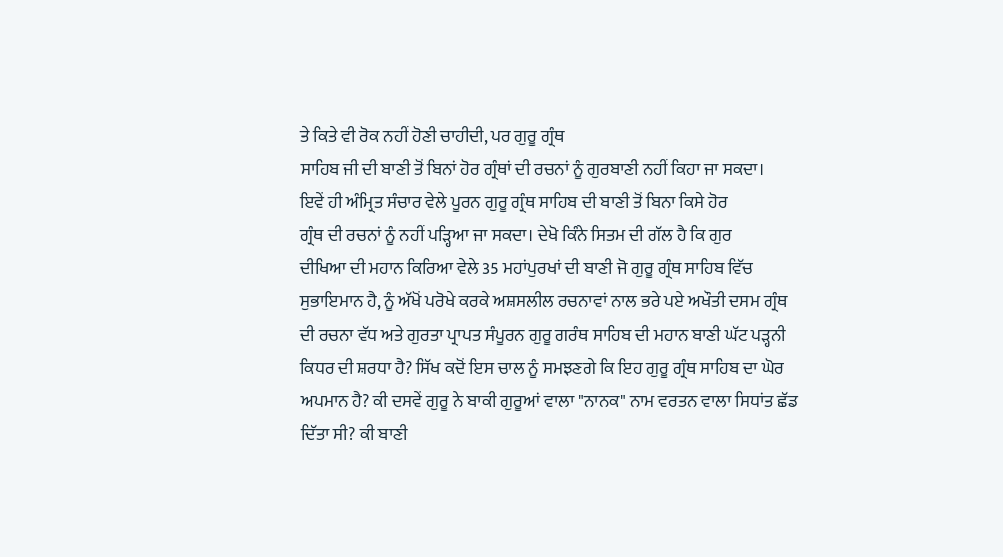ਤੇ ਕਿਤੇ ਵੀ ਰੋਕ ਨਹੀਂ ਹੋਣੀ ਚਾਹੀਦੀ, ਪਰ ਗੁਰੂ ਗ੍ਰੰਥ
ਸਾਹਿਬ ਜੀ ਦੀ ਬਾਣੀ ਤੋਂ ਬਿਨਾਂ ਹੋਰ ਗ੍ਰੰਥਾਂ ਦੀ ਰਚਨਾਂ ਨੂੰ ਗੁਰਬਾਣੀ ਨਹੀਂ ਕਿਹਾ ਜਾ ਸਕਦਾ।
ਇਵੇਂ ਹੀ ਅੰਮ੍ਰਿਤ ਸੰਚਾਰ ਵੇਲੇ ਪੂਰਨ ਗੁਰੂ ਗ੍ਰੰਥ ਸਾਹਿਬ ਦੀ ਬਾਣੀ ਤੋਂ ਬਿਨਾ ਕਿਸੇ ਹੋਰ
ਗ੍ਰੰਥ ਦੀ ਰਚਨਾਂ ਨੂੰ ਨਹੀਂ ਪੜ੍ਹਿਆ ਜਾ ਸਕਦਾ। ਦੇਖੋ ਕਿੰਨੇ ਸਿਤਮ ਦੀ ਗੱਲ ਹੈ ਕਿ ਗੁਰ
ਦੀਖਿਆ ਦੀ ਮਹਾਨ ਕਿਰਿਆ ਵੇਲੇ 35 ਮਹਾਂਪੁਰਖਾਂ ਦੀ ਬਾਣੀ ਜੋ ਗੁਰੂ ਗ੍ਰੰਥ ਸਾਹਿਬ ਵਿੱਚ
ਸੁਭਾਇਮਾਨ ਹੈ, ਨੂੰ ਅੱਖੋਂ ਪਰੋਖੇ ਕਰਕੇ ਅਸ਼ਸਲੀਲ ਰਚਨਾਵਾਂ ਨਾਲ ਭਰੇ ਪਏ ਅਖੌਤੀ ਦਸਮ ਗ੍ਰੰਥ
ਦੀ ਰਚਨਾ ਵੱਧ ਅਤੇ ਗੁਰਤਾ ਪ੍ਰਾਪਤ ਸੰਪੂਰਨ ਗੁਰੂ ਗਰੰਥ ਸਾਹਿਬ ਦੀ ਮਹਾਨ ਬਾਣੀ ਘੱਟ ਪੜ੍ਹਨੀ
ਕਿਧਰ ਦੀ ਸ਼ਰਧਾ ਹੈ? ਸਿੱਖ ਕਦੋਂ ਇਸ ਚਾਲ ਨੂੰ ਸਮਝਣਗੇ ਕਿ ਇਹ ਗੁਰੂ ਗ੍ਰੰਥ ਸਾਹਿਬ ਦਾ ਘੋਰ
ਅਪਮਾਨ ਹੈ? ਕੀ ਦਸਵੇਂ ਗੁਰੂ ਨੇ ਬਾਕੀ ਗੁਰੂਆਂ ਵਾਲਾ "ਨਾਨਕ" ਨਾਮ ਵਰਤਨ ਵਾਲਾ ਸਿਧਾਂਤ ਛੱਡ
ਦਿੱਤਾ ਸੀ? ਕੀ ਬਾਣੀ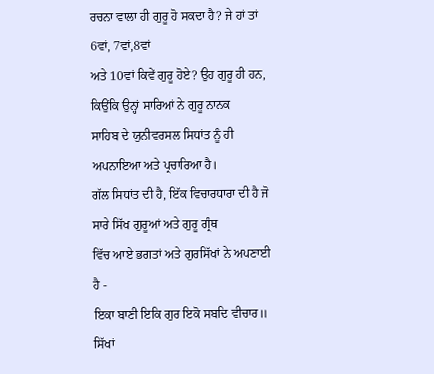ਰਚਨਾ ਵਾਲਾ ਹੀ ਗੁਰੂ ਹੋ ਸਕਦਾ ਹੈ? ਜੇ ਹਾਂ ਤਾਂ 6ਵਾਂ, 7ਵਾਂ,8ਵਾਂ
ਅਤੇ 10ਵਾਂ ਕਿਵੇਂ ਗੁਰੂ ਹੋਏ? ਉਹ ਗੁਰੂ ਹੀ ਹਨ, ਕਿਉਂਕਿ ਉਨ੍ਹਾਂ ਸਾਰਿਆਂ ਨੇ ਗੁਰੂ ਨਾਨਕ
ਸਾਹਿਬ ਦੇ ਯੁਨੀਵਰਸਲ ਸਿਧਾਂਤ ਨੂੰ ਹੀ ਅਪਨਾਇਆ ਅਤੇ ਪ੍ਰਚਾਰਿਆ ਹੈ।
ਗੱਲ ਸਿਧਾਂਤ ਦੀ ਹੈ, ਇੱਕ ਵਿਚਾਰਧਾਰਾ ਦੀ ਹੈ ਜੋ ਸਾਰੇ ਸਿੱਖ ਗੁਰੂਆਂ ਅਤੇ ਗੁਰੂ ਗ੍ਰੰਥ
ਵਿੱਚ ਆਏ ਭਗਤਾਂ ਅਤੇ ਗੁਰਸਿੱਖਾਂ ਨੇ ਅਪਣਾਈ ਹੈ -
ਇਕਾ ਬਾਣੀ ਇਕਿ ਗੁਰ ਇਕੋ ਸਬਦਿ ਵੀਚਾਰ॥ ਸਿੱਖਾਂ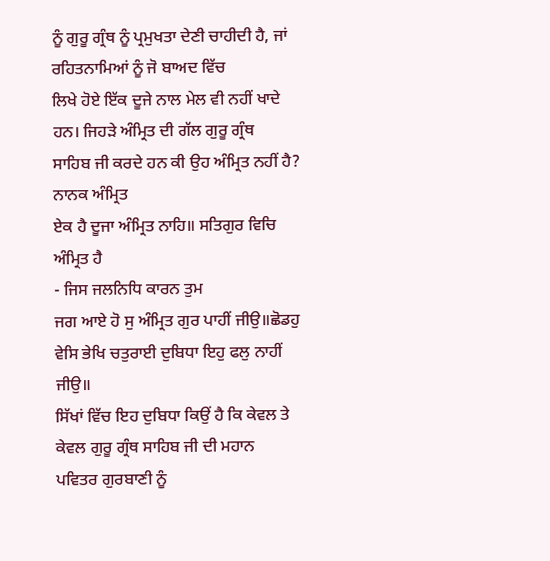ਨੂੰ ਗੁਰੂ ਗ੍ਰੰਥ ਨੂੰ ਪ੍ਰਮੁਖਤਾ ਦੇਣੀ ਚਾਹੀਦੀ ਹੈ, ਜਾਂ ਰਹਿਤਨਾਮਿਆਂ ਨੂੰ ਜੋ ਬਾਅਦ ਵਿੱਚ
ਲਿਖੇ ਹੋਏ ਇੱਕ ਦੂਜੇ ਨਾਲ ਮੇਲ ਵੀ ਨਹੀਂ ਖਾਦੇ ਹਨ। ਜਿਹੜੇ ਅੰਮ੍ਰਿਤ ਦੀ ਗੱਲ ਗੁਰੂ ਗ੍ਰੰਥ
ਸਾਹਿਬ ਜੀ ਕਰਦੇ ਹਨ ਕੀ ਉਹ ਅੰਮ੍ਰਿਤ ਨਹੀਂ ਹੈ? ਨਾਨਕ ਅੰਮ੍ਰਿਤ
ਏਕ ਹੈ ਦੂਜਾ ਅੰਮ੍ਰਿਤ ਨਾਹਿ॥ ਸਤਿਗੁਰ ਵਿਚਿ ਅੰਮ੍ਰਿਤ ਹੈ
- ਜਿਸ ਜਲਨਿਧਿ ਕਾਰਨ ਤੁਮ
ਜਗ ਆਏ ਹੋ ਸੁ ਅੰਮ੍ਰਿਤ ਗੁਰ ਪਾਹੀਂ ਜੀਉ॥ਛੋਡਹੁ ਵੇਸਿ ਭੇਖਿ ਚਤੁਰਾਈ ਦੁਬਿਧਾ ਇਹੁ ਫਲੁ ਨਾਹੀਂ
ਜੀਉ॥
ਸਿੱਖਾਂ ਵਿੱਚ ਇਹ ਦੁਬਿਧਾ ਕਿਉਂ ਹੈ ਕਿ ਕੇਵਲ ਤੇ ਕੇਵਲ ਗੁਰੂ ਗ੍ਰੰਥ ਸਾਹਿਬ ਜੀ ਦੀ ਮਹਾਨ
ਪਵਿਤਰ ਗੁਰਬਾਣੀ ਨੂੰ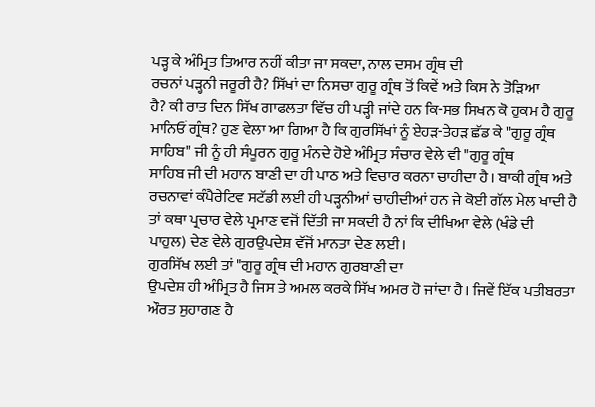ਪੜ੍ਹ ਕੇ ਅੰਮ੍ਰਿਤ ਤਿਆਰ ਨਹੀਂ ਕੀਤਾ ਜਾ ਸਕਦਾ, ਨਾਲ ਦਸਮ ਗ੍ਰੰਥ ਦੀ
ਰਚਨਾਂ ਪੜ੍ਹਨੀ ਜਰੂਰੀ ਹੈ? ਸਿੱਖਾਂ ਦਾ ਨਿਸਚਾ ਗੁਰੂ ਗ੍ਰੰਥ ਤੋਂ ਕਿਵੇਂ ਅਤੇ ਕਿਸ ਨੇ ਤੋੜਿਆ
ਹੈ? ਕੀ ਰਾਤ ਦਿਨ ਸਿੱਖ ਗਾਫਲਤਾ ਵਿੱਚ ਹੀ ਪੜ੍ਹੀ ਜਾਂਦੇ ਹਨ ਕਿ-ਸਭ ਸਿਖਨ ਕੋ ਹੁਕਮ ਹੈ ਗੁਰੂ
ਮਾਨਿਓਂ ਗ੍ਰੰਥ? ਹੁਣ ਵੇਲਾ ਆ ਗਿਆ ਹੈ ਕਿ ਗੁਰਸਿੱਖਾਂ ਨੂੰ ਏਹੜ-ਤੇਹੜ ਛੱਡ ਕੇ "ਗੁਰੂ ਗ੍ਰੰਥ
ਸਾਹਿਬ" ਜੀ ਨੂੰ ਹੀ ਸੰਪੂਰਨ ਗੁਰੂ ਮੰਨਦੇ ਹੋਏ ਅੰਮ੍ਰਿਤ ਸੰਚਾਰ ਵੇਲੇ ਵੀ "ਗੁਰੂ ਗ੍ਰੰਥ
ਸਾਹਿਬ ਜੀ ਦੀ ਮਹਾਨ ਬਾਣੀ ਦਾ ਹੀ ਪਾਠ ਅਤੇ ਵਿਚਾਰ ਕਰਨਾ ਚਾਹੀਦਾ ਹੈ। ਬਾਕੀ ਗ੍ਰੰਥ ਅਤੇ
ਰਚਨਾਵਾਂ ਕੰਪੈਰੇਟਿਵ ਸਟੱਡੀ ਲਈ ਹੀ ਪੜ੍ਹਨੀਆਂ ਚਾਹੀਦੀਆਂ ਹਨ ਜੇ ਕੋਈ ਗੱਲ ਮੇਲ ਖਾਦੀ ਹੈ
ਤਾਂ ਕਥਾ ਪ੍ਰਚਾਰ ਵੇਲੇ ਪ੍ਰਮਾਣ ਵਜੋਂ ਦਿੱਤੀ ਜਾ ਸਕਦੀ ਹੈ ਨਾਂ ਕਿ ਦੀਖਿਆ ਵੇਲੇ (ਖੰਡੇ ਦੀ
ਪਾਹੁਲ) ਦੇਣ ਵੇਲੇ ਗੁਰਉਪਦੇਸ਼ ਵੱਜੋਂ ਮਾਨਤਾ ਦੇਣ ਲਈ।
ਗੁਰਸਿੱਖ ਲਈ ਤਾਂ "ਗੁਰੂ ਗ੍ਰੰਥ ਦੀ ਮਹਾਨ ਗੁਰਬਾਣੀ ਦਾ
ਉਪਦੇਸ਼ ਹੀ ਅੰਮ੍ਰਿਤ ਹੈ ਜਿਸ ਤੇ ਅਮਲ ਕਰਕੇ ਸਿੱਖ ਅਮਰ ਹੋ ਜਾਂਦਾ ਹੈ। ਜਿਵੇਂ ਇੱਕ ਪਤੀਬਰਤਾ
ਔਰਤ ਸੁਹਾਗਣ ਹੈ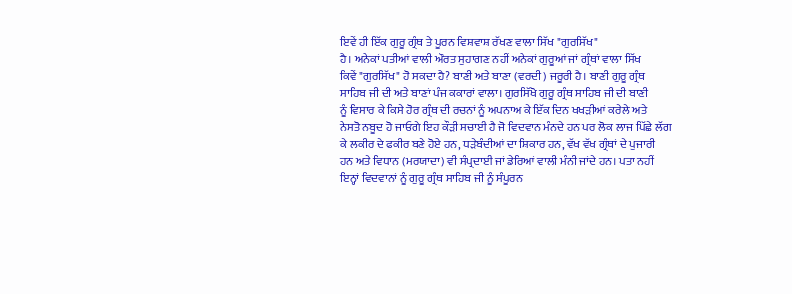ਇਵੇਂ ਹੀ ਇੱਕ ਗੁਰੂ ਗ੍ਰੰਥ ਤੇ ਪੂਰਨ ਵਿਸ਼ਵਾਸ਼ ਰੱਖਣ ਵਾਲਾ ਸਿੱਖ "ਗੁਰਸਿੱਖ"
ਹੈ। ਅਨੇਕਾਂ ਪਤੀਆਂ ਵਾਲੀ ਔਰਤ ਸੁਹਾਗਣ ਨਹੀਂ ਅਨੇਕਾਂ ਗੁਰੂਆਂ ਜਾਂ ਗ੍ਰੰਥਾਂ ਵਾਲਾ ਸਿੱਖ
ਕਿਵੇਂ "ਗੁਰਸਿੱਖ" ਹੋ ਸਕਦਾ ਹੈ? ਬਾਣੀ ਅਤੇ ਬਾਣਾ (ਵਰਦੀ) ਜਰੂਰੀ ਹੈ। ਬਾਣੀ ਗੁਰੂ ਗ੍ਰੰਥ
ਸਾਹਿਬ ਜੀ ਦੀ ਅਤੇ ਬਾਣਾਂ ਪੰਜ ਕਕਾਰਾਂ ਵਾਲਾ। ਗੁਰਸਿੱਖੋ ਗੁਰੂ ਗ੍ਰੰਥ ਸਾਹਿਬ ਜੀ ਦੀ ਬਾਣੀ
ਨੂੰ ਵਿਸਾਰ ਕੇ ਕਿਸੇ ਹੋਰ ਗ੍ਰੰਥ ਦੀ ਰਚਨਾਂ ਨੂੰ ਅਪਨਾਅ ਕੇ ਇੱਕ ਦਿਨ ਖਖੜੀਆਂ ਕਰੇਲੇ ਅਤੇ
ਨੇਸਤੋ ਨਬੂਦ ਹੋ ਜਾਓਗੇ ਇਹ ਕੌੜੀ ਸਚਾਈ ਹੈ ਜੋ ਵਿਦਵਾਨ ਮੰਨਦੇ ਹਨ ਪਰ ਲੋਕ ਲਾਜ ਪਿੱਛੇ ਲੱਗ
ਕੇ ਲਕੀਰ ਦੇ ਫਕੀਰ ਬਣੇ ਹੋਏ ਹਨ, ਧੜੇਬੰਦੀਆਂ ਦਾ ਸ਼ਿਕਾਰ ਹਨ, ਵੱਖ ਵੱਖ ਗ੍ਰੰਥਾਂ ਦੇ ਪੁਜਾਰੀ
ਹਨ ਅਤੇ ਵਿਧਾਨ (ਮਰਯਾਦਾ) ਵੀ ਸੰਪ੍ਰਦਾਈ ਜਾਂ ਡੇਰਿਆਂ ਵਾਲੀ ਮੰਨੀ ਜਾਂਦੇ ਹਨ। ਪਤਾ ਨਹੀਂ
ਇਨ੍ਹਾਂ ਵਿਦਵਾਨਾਂ ਨੂੰ ਗੁਰੂ ਗ੍ਰੰਥ ਸਾਹਿਬ ਜੀ ਨੂੰ ਸੰਪੂਰਨ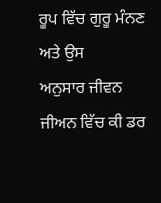ਰੂਪ ਵਿੱਚ ਗੁਰੂ ਮੰਨਣ ਅਤੇ ਉਸ
ਅਨੁਸਾਰ ਜੀਵਨ ਜੀਅਨ ਵਿੱਚ ਕੀ ਡਰ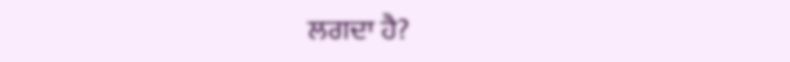ਲਗਦਾ ਹੈ?